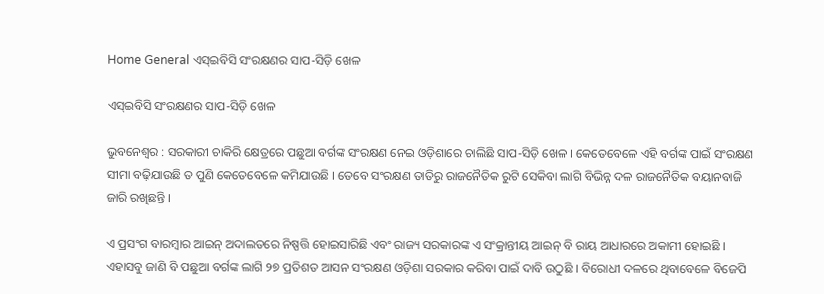Home General ଏସ୍‍ଇବିସି ସଂରକ୍ଷଣର ସାପ-ସିଡ଼ି ଖେଳ

ଏସ୍‍ଇବିସି ସଂରକ୍ଷଣର ସାପ-ସିଡ଼ି ଖେଳ

ଭୁବନେଶ୍ୱର : ସରକାରୀ ଚାକିରି କ୍ଷେତ୍ରରେ ପଛୁଆ ବର୍ଗଙ୍କ ସଂରକ୍ଷଣ ନେଇ ଓଡ଼ିଶାରେ ଚାଲିଛି ସାପ-ସିଡ଼ି ଖେଳ । କେତେବେଳେ ଏହି ବର୍ଗଙ୍କ ପାଇଁ ସଂରକ୍ଷଣ ସୀମା ବଢ଼ିଯାଉଛି ତ ପୁଣି କେତେବେଳେ କମିଯାଉଛି । ତେବେ ସଂରକ୍ଷଣ ତାତିରୁ ରାଜନୈତିକ ରୁଟି ସେକିବା ଲାଗି ବିଭିନ୍ନ ଦଳ ରାଜନୈତିକ ବୟାନବାଜି ଜାରି ରଖିଛନ୍ତି ।

ଏ ପ୍ରସଂଗ ବାରମ୍ବାର ଆଇନ୍‍ ଅଦାଲତରେ ନିଷ୍ପତ୍ତି ହୋଇସାରିଛି ଏବଂ ରାଜ୍ୟ ସରକାରଙ୍କ ଏ ସଂକ୍ରାନ୍ତୀୟ ଆଇନ୍‍ ବି ରାୟ ଆଧାରରେ ଅକାମୀ ହୋଇଛି । ଏହାସବୁ ଜାଣି ବି ପଛୁଆ ବର୍ଗଙ୍କ ଲାଗି ୨୭ ପ୍ରତିଶତ ଆସନ ସଂରକ୍ଷଣ ଓଡ଼ିଶା ସରକାର କରିବା ପାଇଁ ଦାବି ଉଠୁଛି । ବିରୋଧୀ ଦଳରେ ଥିବାବେଳେ ବିଜେପି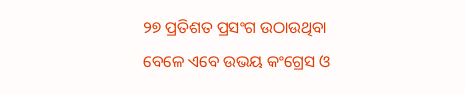୨୭ ପ୍ରତିଶତ ପ୍ରସଂଗ ଉଠାଉଥିବା ବେଳେ ଏବେ ଉଭୟ କଂଗ୍ରେସ ଓ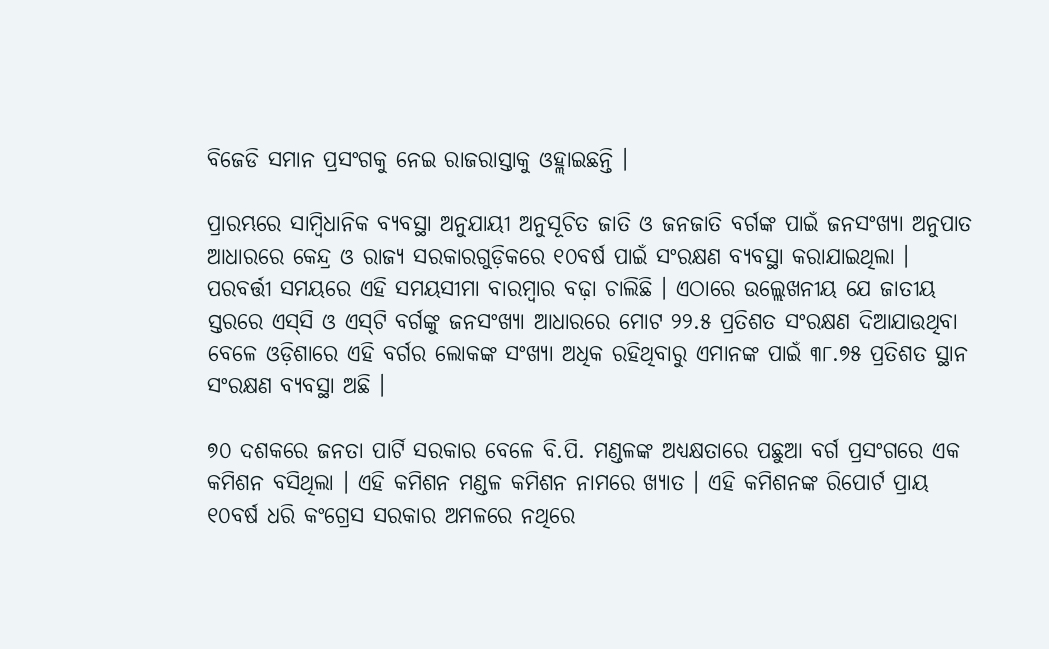ବିଜେଡି ସମାନ ପ୍ରସଂଗକୁ ନେଇ ରାଜରାସ୍ତାକୁ ଓହ୍ଲାଇଛନ୍ତି ।

ପ୍ରାରମ୍ଭରେ ସାମ୍ବିଧାନିକ ବ୍ୟବସ୍ଥା ଅନୁଯାୟୀ ଅନୁସୂଚିତ ଜାତି ଓ ଜନଜାତି ବର୍ଗଙ୍କ ପାଇଁ ଜନସଂଖ୍ୟା ଅନୁପାତ ଆଧାରରେ କେନ୍ଦ୍ର ଓ ରାଜ୍ୟ ସରକାରଗୁଡ଼ିକରେ ୧୦ବର୍ଷ ପାଇଁ ସଂରକ୍ଷଣ ବ୍ୟବସ୍ଥା କରାଯାଇଥିଲା । ପରବର୍ତ୍ତୀ ସମୟରେ ଏହି ସମୟସୀମା ବାରମ୍ବାର ବଢ଼ା ଚାଲିଛି । ଏଠାରେ ଉଲ୍ଲେଖନୀୟ ଯେ ଜାତୀୟ ସ୍ତରରେ ଏସ୍‍ସି ଓ ଏସ୍‍ଟି ବର୍ଗଙ୍କୁ ଜନସଂଖ୍ୟା ଆଧାରରେ ମୋଟ ୨୨.୫ ପ୍ରତିଶତ ସଂରକ୍ଷଣ ଦିଆଯାଉଥିବା ବେଳେ ଓଡ଼ିଶାରେ ଏହି ବର୍ଗର ଲୋକଙ୍କ ସଂଖ୍ୟା ଅଧିକ ରହିଥିବାରୁ ଏମାନଙ୍କ ପାଇଁ ୩୮.୭୫ ପ୍ରତିଶତ ସ୍ଥାନ ସଂରକ୍ଷଣ ବ୍ୟବସ୍ଥା ଅଛି ।

୭୦ ଦଶକରେ ଜନତା ପାର୍ଟି ସରକାର ବେଳେ ବି.ପି. ମଣ୍ଡଳଙ୍କ ଅଧ୍ୟକ୍ଷତାରେ ପଛୁଆ ବର୍ଗ ପ୍ରସଂଗରେ ଏକ କମିଶନ ବସିଥିଲା । ଏହି କମିଶନ ମଣ୍ଡଳ କମିଶନ ନାମରେ ଖ୍ୟାତ । ଏହି କମିଶନଙ୍କ ରିପୋର୍ଟ ପ୍ରାୟ ୧୦ବର୍ଷ ଧରି କଂଗ୍ରେସ ସରକାର ଅମଳରେ ନଥିରେ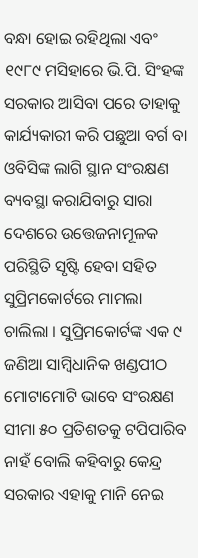ବନ୍ଧା ହୋଇ ରହିଥିଲା ଏବଂ ୧୯୮୯ ମସିହାରେ ଭି.ପି. ସିଂହଙ୍କ ସରକାର ଆସିବା ପରେ ତାହାକୁ କାର୍ଯ୍ୟକାରୀ କରି ପଛୁଆ ବର୍ଗ ବା ଓବିସିଙ୍କ ଲାଗି ସ୍ଥାନ ସଂରକ୍ଷଣ ବ୍ୟବସ୍ଥା କରାଯିବାରୁ ସାରା ଦେଶରେ ଉତ୍ତେଜନାମୂଳକ ପରିସ୍ଥିତି ସୃଷ୍ଟି ହେବା ସହିତ ସୁପ୍ରିମକୋର୍ଟରେ ମାମଲା ଚାଲିଲା । ସୁପ୍ରିମକୋର୍ଟଙ୍କ ଏକ ୯ ଜଣିଆ ସାମ୍ବିଧାନିକ ଖଣ୍ଡପୀଠ ମୋଟାମୋଟି ଭାବେ ସଂରକ୍ଷଣ ସୀମା ୫୦ ପ୍ରତିଶତକୁ ଟପିପାରିବ ନାହଁ ବୋଲି କହିବାରୁ କେନ୍ଦ୍ର ସରକାର ଏହାକୁ ମାନି ନେଇ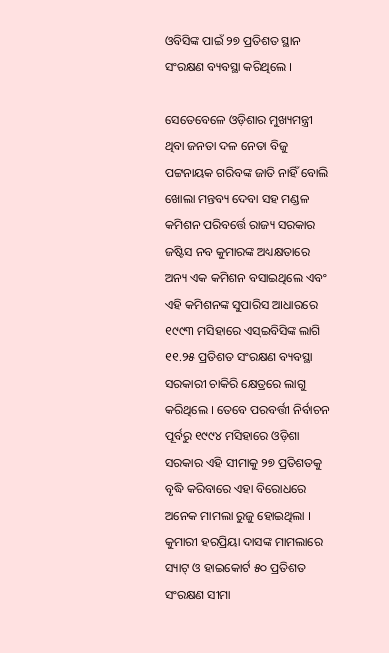ଓବିସିଙ୍କ ପାଇଁ ୨୭ ପ୍ରତିଶତ ସ୍ଥାନ ସଂରକ୍ଷଣ ବ୍ୟବସ୍ଥା କରିଥିଲେ ।

ସେତେବେଳେ ଓଡ଼ିଶାର ମୁଖ୍ୟମନ୍ତ୍ରୀ ଥିବା ଜନତା ଦଳ ନେତା ବିଜୁ ପଟ୍ଟନାୟକ ଗରିବଙ୍କ ଜାତି ନାହିଁ ବୋଲି ଖୋଲା ମନ୍ତବ୍ୟ ଦେବା ସହ ମଣ୍ଡଳ କମିଶନ ପରିବର୍ତ୍ତେ ରାଜ୍ୟ ସରକାର ଜଷ୍ଟିସ ନବ କୁମାରଙ୍କ ଅଧ୍ୟକ୍ଷତାରେ ଅନ୍ୟ ଏକ କମିଶନ ବସାଇଥିଲେ ଏବଂ ଏହି କମିଶନଙ୍କ ସୁପାରିସ ଆଧାରରେ ୧୯୯୩ ମସିହାରେ ଏସ୍‍ଇବିସିଙ୍କ ଲାଗି ୧୧.୨୫ ପ୍ରତିଶତ ସଂରକ୍ଷଣ ବ୍ୟବସ୍ଥା ସରକାରୀ ଚାକିରି କ୍ଷେତ୍ରରେ ଲାଗୁ କରିଥିଲେ । ତେବେ ପରବର୍ତ୍ତୀ ନିର୍ବାଚନ ପୂର୍ବରୁ ୧୯୯୪ ମସିହାରେ ଓଡ଼ିଶା ସରକାର ଏହି ସୀମାକୁ ୨୭ ପ୍ରତିଶତକୁ ବୃଦ୍ଧି କରିବାରେ ଏହା ବିରୋଧରେ ଅନେକ ମାମଲା ରୁଜୁ ହୋଇଥିଲା । କୁମାରୀ ହରପ୍ରିୟା ଦାସଙ୍କ ମାମଲାରେ ସ୍ୟାଟ୍‍ ଓ ହାଇକୋର୍ଟ ୫୦ ପ୍ରତିଶତ ସଂରକ୍ଷଣ ସୀମା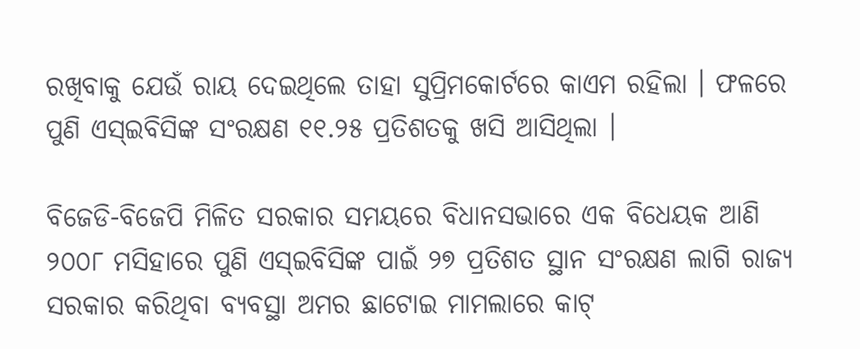ରଖିବାକୁ ଯେଉଁ ରାୟ ଦେଇଥିଲେ ତାହା ସୁପ୍ରିମକୋର୍ଟରେ କାଏମ ରହିଲା । ଫଳରେ ପୁଣି ଏସ୍‍ଇବିସିଙ୍କ ସଂରକ୍ଷଣ ୧୧.୨୫ ପ୍ରତିଶତକୁ ଖସି ଆସିଥିଲା ।

ବିଜେଡି-ବିଜେପି ମିଳିତ ସରକାର ସମୟରେ ବିଧାନସଭାରେ ଏକ ବିଧେୟକ ଆଣି ୨୦୦୮ ମସିହାରେ ପୁଣି ଏସ୍‍ଇବିସିଙ୍କ ପାଇଁ ୨୭ ପ୍ରତିଶତ ସ୍ଥାନ ସଂରକ୍ଷଣ ଲାଗି ରାଜ୍ୟ ସରକାର କରିଥିବା ବ୍ୟବସ୍ଥା ଅମର ଛାଟୋଇ ମାମଲାରେ କାଟ୍‍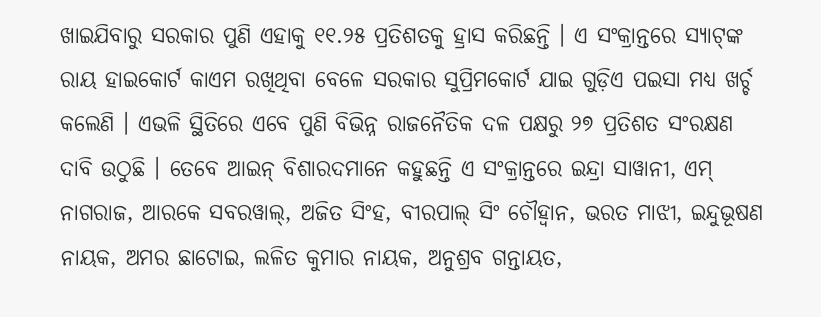ଖାଇଯିବାରୁ ସରକାର ପୁଣି ଏହାକୁ ୧୧.୨୫ ପ୍ରତିଶତକୁ ହ୍ରାସ କରିଛନ୍ତି । ଏ ସଂକ୍ରାନ୍ତରେ ସ୍ୟାଟ୍‍ଙ୍କ ରାୟ ହାଇକୋର୍ଟ କାଏମ ରଖିଥିବା ବେଳେ ସରକାର ସୁପ୍ରିମକୋର୍ଟ ଯାଇ ଗୁଡ଼ିଏ ପଇସା ମଧ୍ୟ ଖର୍ଚ୍ଚ କଲେଣି । ଏଭଳି ସ୍ଥିତିରେ ଏବେ ପୁଣି ବିଭିନ୍ନ ରାଜନୈତିକ ଦଳ ପକ୍ଷରୁ ୨୭ ପ୍ରତିଶତ ସଂରକ୍ଷଣ ଦାବି ଉଠୁଛି । ତେବେ ଆଇନ୍‍ ବିଶାରଦମାନେ କହୁଛନ୍ତି ଏ ସଂକ୍ରାନ୍ତରେ ଇନ୍ଦ୍ରା ସାୱାନୀ, ଏମ୍‍ ନାଗରାଜ, ଆରକେ ସବରୱାଲ୍‍, ଅଜିତ ସିଂହ, ବୀରପାଲ୍‍ ସିଂ ଚୌହ୍ୱାନ, ଭରତ ମାଝୀ, ଇନ୍ଦୁଭୂଷଣ ନାୟକ, ଅମର ଛାଟୋଇ, ଲଳିତ କୁମାର ନାୟକ, ଅନୁଶ୍ରବ ଗନ୍ତାୟତ,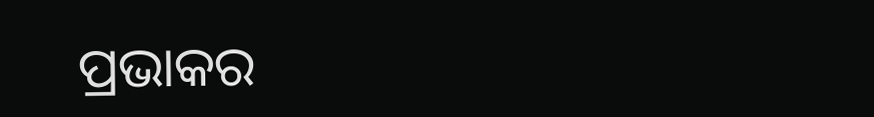ପ୍ରଭାକର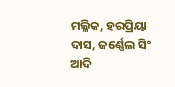ମଲ୍ଳିକ, ହରପ୍ରିୟା ଦାସ, ଜର୍ଣ୍ଣେଲ ସିଂ ଆଦି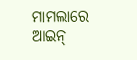ମାମଲାରେ ଆଇନ୍‍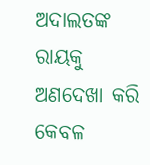ଅଦାଲତଙ୍କ ରାୟକୁ ଅଣଦେଖା କରି କେବଳ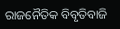ରାଜନୈତିକ ବିବୃତିବାଜି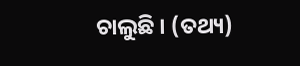ଚାଲୁଛି । (ତଥ୍ୟ)